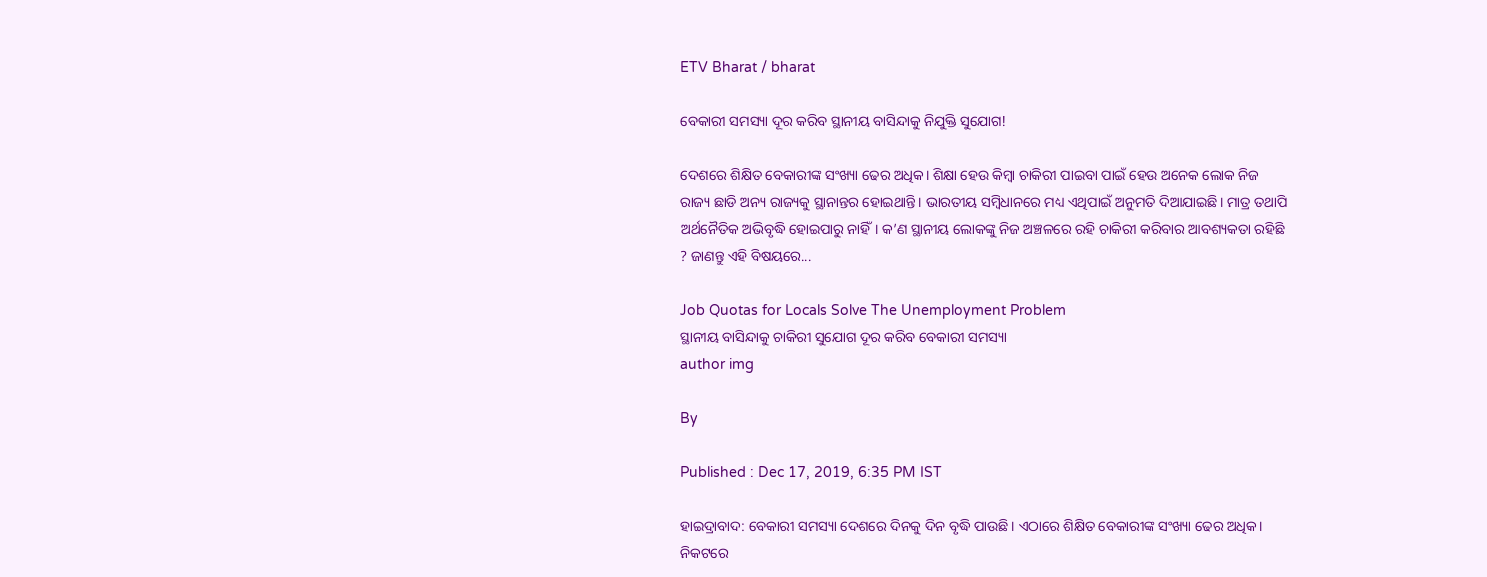ETV Bharat / bharat

ବେକାରୀ ସମସ୍ୟା ଦୂର କରିବ ସ୍ଥାନୀୟ ବାସିନ୍ଦାକୁ ନିଯୁକ୍ତି ସୁଯୋଗ!

ଦେଶରେ ଶିକ୍ଷିତ ବେକାରୀଙ୍କ ସଂଖ୍ୟା ଢେର ଅଧିକ। ଶିକ୍ଷା ହେଉ କିମ୍ବା ଚାକିରୀ ପାଇବା ପାଇଁ ହେଉ ଅନେକ ଲୋକ ନିଜ ରାଜ୍ୟ ଛାଡି ଅନ୍ୟ ରାଜ୍ୟକୁ ସ୍ଥାନାନ୍ତର ହୋଇଥାନ୍ତି। ଭାରତୀୟ ସମ୍ବିଧାନରେ ମଧ୍ୟ ଏଥିପାଇଁ ଅନୁମତି ଦିଆଯାଇଛି। ମାତ୍ର ତଥାପି ଅର୍ଥନୈତିକ ଅଭିବୃଦ୍ଧି ହୋଇପାରୁ ନାହିଁ। କ’ଣ ସ୍ଥାନୀୟ ଲୋକଙ୍କୁ ନିଜ ଅଞ୍ଚଳରେ ରହି ଚାକିରୀ କରିବାର ଆବଶ୍ୟକତା ରହିଛି ? ଜାଣନ୍ତୁ ଏହି ବିଷୟରେ...

Job Quotas for Locals Solve The Unemployment Problem
ସ୍ଥାନୀୟ ବାସିନ୍ଦାକୁ ଚାକିରୀ ସୁଯୋଗ ଦୂର କରିବ ବେକାରୀ ସମସ୍ୟା
author img

By

Published : Dec 17, 2019, 6:35 PM IST

ହାଇଦ୍ରାବାଦ: ବେକାରୀ ସମସ୍ୟା ଦେଶରେ ଦିନକୁ ଦିନ ବୃଦ୍ଧି ପାଉଛି। ଏଠାରେ ଶିକ୍ଷିତ ବେକାରୀଙ୍କ ସଂଖ୍ୟା ଢେର ଅଧିକ। ନିକଟରେ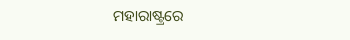ମହାରାଷ୍ଟ୍ରରେ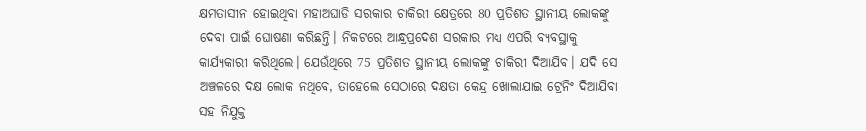କ୍ଷମତାସୀନ ହୋଇଥିବା ମହାଅଘାଡି ସରକାର ଚାକିରୀ କ୍ଷେତ୍ରରେ 80 ପ୍ରତିଶତ ସ୍ଥାନୀୟ ଲୋକଙ୍କୁ ଦେବା ପାଇଁ ଘୋଷଣା କରିଛନ୍ତି। ନିକଟରେ ଆନ୍ଧ୍ରପ୍ରଦେଶ ସରକାର ମଧ୍ୟ ଏପରି ବ୍ୟବସ୍ଥାକୁ କାର୍ଯ୍ୟକାରୀ କରିଥିଲେ। ଯେଉଁଥିରେ 75 ପ୍ରତିଶତ ସ୍ଥାନୀୟ ଲୋକଙ୍କୁ ଚାକିରୀ ଦିଆଯିବ। ଯଦି ସେ ଅଞ୍ଚଳରେ ଦକ୍ଷ ଲୋକ ନଥିବେ, ତାହେଲେ ସେଠାରେ ଦକ୍ଷତା କେନ୍ଦ୍ର ଖୋଲାଯାଇ ଟ୍ରେନିଂ ଦିଆଯିବା ସହ ନିଯୁକ୍ତ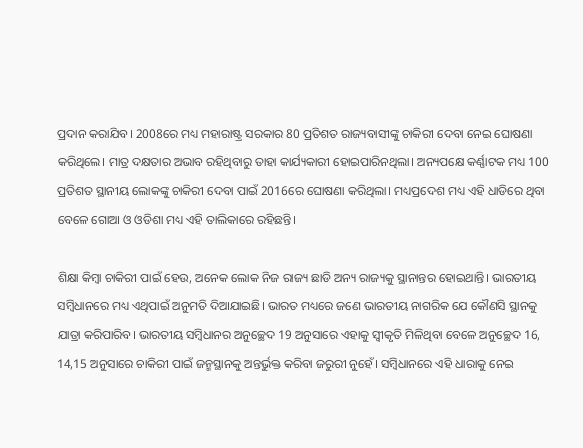ପ୍ରଦାନ କରାଯିବ। 2008ରେ ମଧ୍ୟ ମହାରାଷ୍ଟ୍ର ସରକାର 80 ପ୍ରତିଶତ ରାଜ୍ୟବାସୀଙ୍କୁ ଚାକିରୀ ଦେବା ନେଇ ଘୋଷଣା କରିଥିଲେ। ମାତ୍ର ଦକ୍ଷତାର ଅଭାବ ରହିଥିବାରୁ ତାହା କାର୍ଯ୍ୟକାରୀ ହୋଇପାରିନଥିଲା। ଅନ୍ୟପକ୍ଷେ କର୍ଣ୍ଣାଟକ ମଧ୍ୟ 100 ପ୍ରତିଶତ ସ୍ଥାନୀୟ ଲୋକଙ୍କୁ ଚାକିରୀ ଦେବା ପାଇଁ 2016ରେ ଘୋଷଣା କରିଥିଲା। ମଧ୍ୟପ୍ରଦେଶ ମଧ୍ୟ ଏହି ଧାଡିରେ ଥିବା ବେଳେ ଗୋଆ ଓ ଓଡିଶା ମଧ୍ୟ ଏହି ତାଲିକାରେ ରହିଛନ୍ତି।

ଶିକ୍ଷା କିମ୍ବା ଚାକିରୀ ପାଇଁ ହେଉ, ଅନେକ ଲୋକ ନିଜ ରାଜ୍ୟ ଛାଡି ଅନ୍ୟ ରାଜ୍ୟକୁ ସ୍ଥାନାନ୍ତର ହୋଇଥାନ୍ତି। ଭାରତୀୟ ସମ୍ବିଧାନରେ ମଧ୍ୟ ଏଥିପାଇଁ ଅନୁମତି ଦିଆଯାଇଛି। ଭାରତ ମଧ୍ୟରେ ଜଣେ ଭାରତୀୟ ନାଗରିକ ଯେ କୌଣସି ସ୍ଥାନକୁ ଯାତ୍ରା କରିପାରିବ। ଭାରତୀୟ ସମ୍ବିଧାନର ଅନୁଚ୍ଛେଦ 19 ଅନୁସାରେ ଏହାକୁ ସ୍ବୀକୃତି ମିଳିଥିବା ବେଳେ ଅନୁଚ୍ଛେଦ 16, 14,15 ଅନୁସାରେ ଚାକିରୀ ପାଇଁ ଜନ୍ମସ୍ଥାନକୁ ଅନ୍ତର୍ଭୁକ୍ତ କରିବା ଜରୁରୀ ନୁହେଁ। ସମ୍ବିଧାନରେ ଏହି ଧାରାକୁ ନେଇ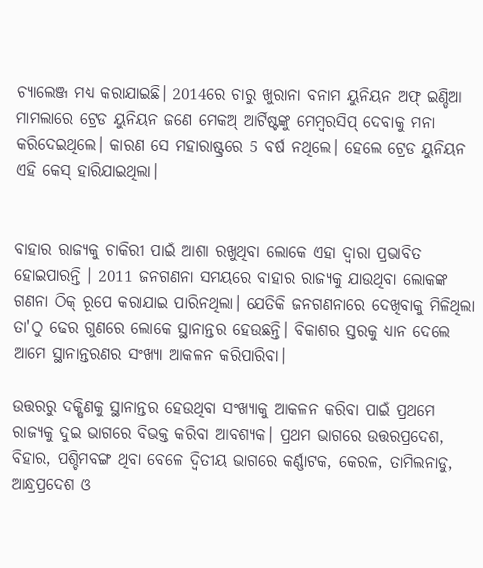ଚ୍ୟାଲେଞ୍ଜ ମଧ୍ୟ କରାଯାଇଛି। 2014ରେ ଚାରୁ ଖୁରାନା ବନାମ ୟୁନିୟନ ଅଫ୍ ଇଣ୍ଡିଆ ମାମଲାରେ ଟ୍ରେଡ ୟୁନିୟନ ଜଣେ ମେକଅ୍ ଆର୍ଟିଷ୍ଟଙ୍କୁ ମେମ୍ବରସିପ୍ ଦେବାକୁ ମନା କରିଦେଇଥିଲେ। କାରଣ ସେ ମହାରାଷ୍ଟ୍ରରେ 5 ବର୍ଷ ନଥିଲେ। ହେଲେ ଟ୍ରେଡ ୟୁନିୟନ ଏହି କେସ୍ ହାରିଯାଇଥିଲା।


ବାହାର ରାଜ୍ୟକୁ ଚାକିରୀ ପାଇଁ ଆଶା ରଖୁଥିବା ଲୋକେ ଏହା ଦ୍ବାରା ପ୍ରଭାବିତ ହୋଇପାରନ୍ତି । 2011 ଜନଗଣନା ସମୟରେ ବାହାର ରାଜ୍ୟକୁ ଯାଉଥିବା ଲୋକଙ୍କ ଗଣନା ଠିକ୍ ରୂପେ କରାଯାଇ ପାରିନଥିଲା। ଯେତିକି ଜନଗଣନାରେ ଦେଖିବାକୁ ମିଳିଥିଲା ତା'ଠୁ ଢେର ଗୁଣରେ ଲୋକେ ସ୍ଥାନାନ୍ତର ହେଉଛନ୍ତି। ବିକାଶର ସ୍ତରକୁ ଧ୍ୟାନ ଦେଲେ ଆମେ ସ୍ଥାନାନ୍ତରଣର ସଂଖ୍ୟା ଆକଳନ କରିପାରିବା।

ଉତ୍ତରରୁ ଦକ୍ଷିଣକୁ ସ୍ଥାନାନ୍ତର ହେଉଥିବା ସଂଖ୍ୟାକୁ ଆକଳନ କରିବା ପାଇଁ ପ୍ରଥମେ ରାଜ୍ୟକୁ ଦୁଇ ଭାଗରେ ବିଭକ୍ତ କରିବା ଆବଶ୍ୟକ। ପ୍ରଥମ ଭାଗରେ ଉତ୍ତରପ୍ରଦେଶ, ବିହାର, ପଶ୍ଚିମବଙ୍ଗ ଥିବା ବେଳେ ଦ୍ବିତୀୟ ଭାଗରେ କର୍ଣ୍ଣାଟକ, କେରଳ, ତାମିଲନାଡୁ, ଆନ୍ଧ୍ରପ୍ରଦେଶ ଓ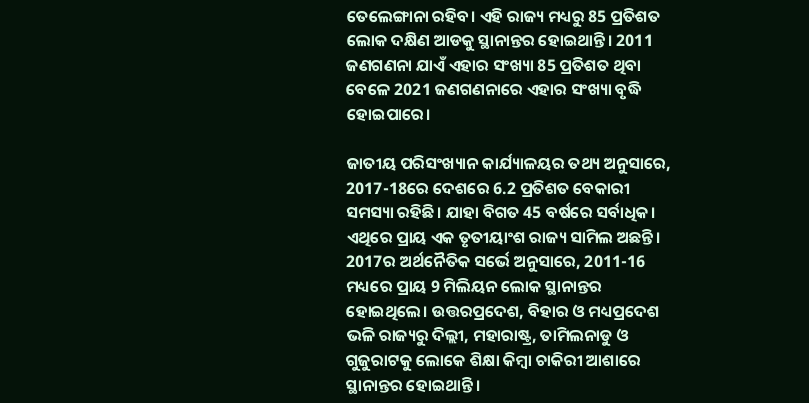ତେଲେଙ୍ଗାନା ରହିବ। ଏହି ରାଜ୍ୟ ମଧ୍ୟରୁ 85 ପ୍ରତିଶତ ଲୋକ ଦକ୍ଷିଣ ଆଡକୁ ସ୍ଥାନାନ୍ତର ହୋଇଥାନ୍ତି। 2011 ଜଣଗଣନା ଯାଏଁ ଏହାର ସଂଖ୍ୟା 85 ପ୍ରତିଶତ ଥିବା ବେଳେ 2021 ଜଣଗଣନାରେ ଏହାର ସଂଖ୍ୟା ବୃଦ୍ଧି ହୋଇପାରେ।

ଜାତୀୟ ପରିସଂଖ୍ୟାନ କାର୍ଯ୍ୟାଳୟର ତଥ୍ୟ ଅନୁସାରେ, 2017-18ରେ ଦେଶରେ 6.2 ପ୍ରତିଶତ ବେକାରୀ ସମସ୍ୟା ରହିଛି। ଯାହା ବିଗତ 45 ବର୍ଷରେ ସର୍ବାଧିକ। ଏଥିରେ ପ୍ରାୟ ଏକ ତୃତୀୟାଂଶ ରାଜ୍ୟ ସାମିଲ ଅଛନ୍ତି। 2017ର ଅର୍ଥନୈତିକ ସର୍ଭେ ଅନୁସାରେ, 2011-16 ମଧ୍ୟରେ ପ୍ରାୟ 9 ମିଲିୟନ ଲୋକ ସ୍ଥାନାନ୍ତର ହୋଇଥିଲେ। ଉତ୍ତରପ୍ରଦେଶ, ବିହାର ଓ ମଧ୍ୟପ୍ରଦେଶ ଭଳି ରାଜ୍ୟରୁ ଦିଲ୍ଲୀ, ମହାରାଷ୍ଟ୍ର, ତାମିଲନାଡୁ ଓ ଗୁଜୁରାଟକୁ ଲୋକେ ଶିକ୍ଷା କିମ୍ବା ଚାକିରୀ ଆଶାରେ ସ୍ଥାନାନ୍ତର ହୋଇଥାନ୍ତି।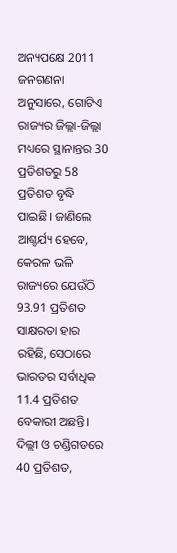ଅନ୍ୟପକ୍ଷେ 2011 ଜନଗଣନା ଅନୁସାରେ, ଗୋଟିଏ ରାଜ୍ୟର ଜିଲ୍ଲା-ଜିଲ୍ଲା ମଧ୍ୟରେ ସ୍ଥାନାନ୍ତର 30 ପ୍ରତିଶତରୁ 58 ପ୍ରତିଶତ ବୃଦ୍ଧି ପାଇଛି। ଜାଣିଲେ ଆଶ୍ଚର୍ଯ୍ୟ ହେବେ, କେରଳ ଭଳି ରାଜ୍ୟରେ ଯେଉଁଠି 93.91 ପ୍ରତିଶତ ସାକ୍ଷରତା ହାର ରହିଛି, ସେଠାରେ ଭାରତର ସର୍ବାଧିକ 11.4 ପ୍ରତିଶତ ବେକାରୀ ଅଛନ୍ତି। ଦିଲ୍ଲୀ ଓ ଚଣ୍ଡିଗଡରେ 40 ପ୍ରତିଶତ,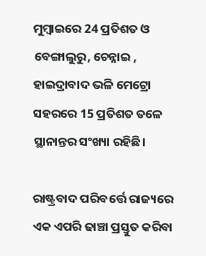ମୁମ୍ବାଇରେ 24 ପ୍ରତିଶତ ଓ ବେଙ୍ଗାଲୁରୁ, ଚେନ୍ନାଇ , ହାଇଦ୍ରାବାଦ ଭଳି ମେଟ୍ରୋ ସହରରେ 15 ପ୍ରତିଶତ ତଳେ ସ୍ଥାନାନ୍ତର ସଂଖ୍ୟା ରହିଛି।

ରାଷ୍ଟ୍ରବାଦ ପରିବର୍ତ୍ତେ ରାଜ୍ୟରେ ଏକ ଏପରି ଢାଞ୍ଚା ପ୍ରସ୍ତୁତ କରିବା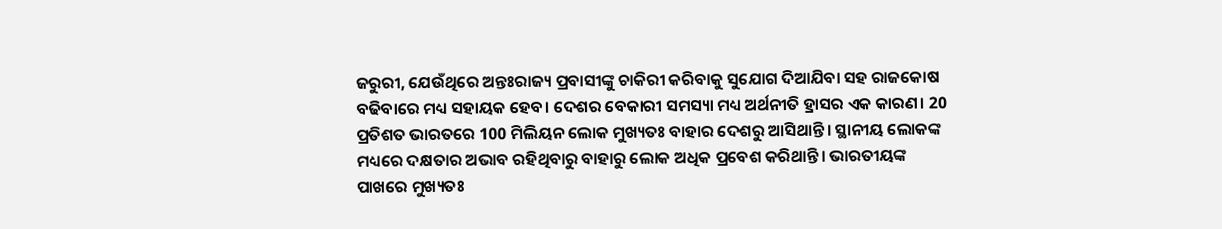ଜରୁରୀ, ଯେଉଁଥିରେ ଅନ୍ତଃରାଜ୍ୟ ପ୍ରବାସୀଙ୍କୁ ଚାକିରୀ କରିବାକୁ ସୁଯୋଗ ଦିଆଯିବା ସହ ରାଜକୋଷ ବଢିବାରେ ମଧ୍ୟ ସହାୟକ ହେବ। ଦେଶର ବେକାରୀ ସମସ୍ୟା ମଧ୍ୟ ଅର୍ଥନୀତି ହ୍ରାସର ଏକ କାରଣ। 20 ପ୍ରତିଶତ ଭାରତରେ 100 ମିଲିୟନ ଲୋକ ମୁଖ୍ୟତଃ ବାହାର ଦେଶରୁ ଆସିଥାନ୍ତି। ସ୍ଥାନୀୟ ଲୋକଙ୍କ ମଧ୍ୟରେ ଦକ୍ଷତାର ଅଭାବ ରହିଥିବାରୁ ବାହାରୁ ଲୋକ ଅଧିକ ପ୍ରବେଶ କରିଥାନ୍ତି। ଭାରତୀୟଙ୍କ ପାଖରେ ମୁଖ୍ୟତଃ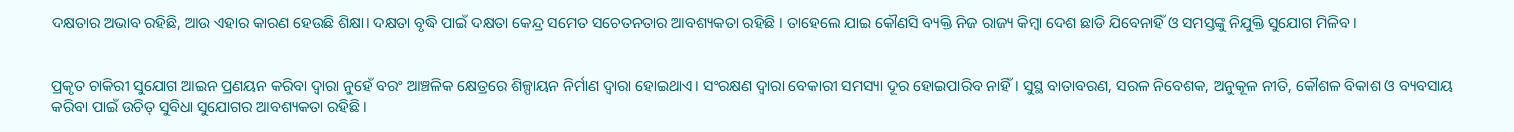ଦକ୍ଷତାର ଅଭାବ ରହିଛି, ଆଉ ଏହାର କାରଣ ହେଉଛି ଶିକ୍ଷା। ଦକ୍ଷତା ବୃଦ୍ଧି ପାଇଁ ଦକ୍ଷତା କେନ୍ଦ୍ର ସମେତ ସଚେତନତାର ଆବଶ୍ୟକତା ରହିଛି । ତାହେଲେ ଯାଇ କୌଣସି ବ୍ୟକ୍ତି ନିଜ ରାଜ୍ୟ କିମ୍ବା ଦେଶ ଛାଡି ଯିବେନାହିଁ ଓ ସମସ୍ତଙ୍କୁ ନିଯୁକ୍ତି ସୁଯୋଗ ମିଳିବ।


ପ୍ରକୃତ ଚାକିରୀ ସୁଯୋଗ ଆଇନ ପ୍ରଣୟନ କରିବା ଦ୍ବାରା ନୁହେଁ ବରଂ ଆଞ୍ଚଳିକ କ୍ଷେତ୍ରରେ ଶିଳ୍ପାୟନ ନିର୍ମାଣ ଦ୍ବାରା ହୋଇଥାଏ। ସଂରକ୍ଷଣ ଦ୍ବାରା ବେକାରୀ ସମସ୍ୟା ଦୂର ହୋଇପାରିବ ନାହିଁ। ସୁସ୍ଥ ବାତାବରଣ, ସରଳ ନିବେଶକ, ଅନୁକୂଳ ନୀତି, କୌଶଳ ବିକାଶ ଓ ବ୍ୟବସାୟ କରିବା ପାଇଁ ଉଚିତ୍ ସୁବିଧା ସୁଯୋଗର ଆବଶ୍ୟକତା ରହିଛି।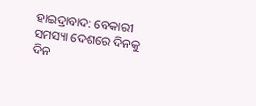ହାଇଦ୍ରାବାଦ: ବେକାରୀ ସମସ୍ୟା ଦେଶରେ ଦିନକୁ ଦିନ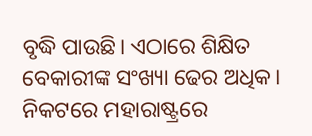ବୃଦ୍ଧି ପାଉଛି। ଏଠାରେ ଶିକ୍ଷିତ ବେକାରୀଙ୍କ ସଂଖ୍ୟା ଢେର ଅଧିକ। ନିକଟରେ ମହାରାଷ୍ଟ୍ରରେ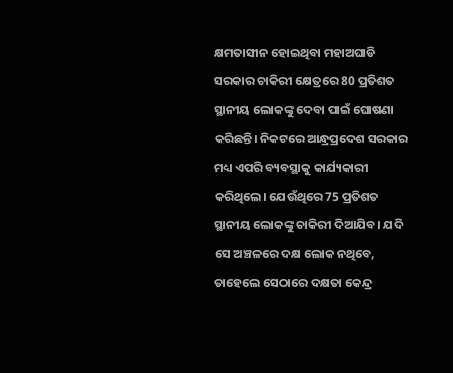କ୍ଷମତାସୀନ ହୋଇଥିବା ମହାଅଘାଡି ସରକାର ଚାକିରୀ କ୍ଷେତ୍ରରେ 80 ପ୍ରତିଶତ ସ୍ଥାନୀୟ ଲୋକଙ୍କୁ ଦେବା ପାଇଁ ଘୋଷଣା କରିଛନ୍ତି। ନିକଟରେ ଆନ୍ଧ୍ରପ୍ରଦେଶ ସରକାର ମଧ୍ୟ ଏପରି ବ୍ୟବସ୍ଥାକୁ କାର୍ଯ୍ୟକାରୀ କରିଥିଲେ। ଯେଉଁଥିରେ 75 ପ୍ରତିଶତ ସ୍ଥାନୀୟ ଲୋକଙ୍କୁ ଚାକିରୀ ଦିଆଯିବ। ଯଦି ସେ ଅଞ୍ଚଳରେ ଦକ୍ଷ ଲୋକ ନଥିବେ, ତାହେଲେ ସେଠାରେ ଦକ୍ଷତା କେନ୍ଦ୍ର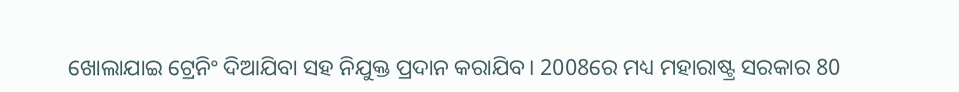ଖୋଲାଯାଇ ଟ୍ରେନିଂ ଦିଆଯିବା ସହ ନିଯୁକ୍ତ ପ୍ରଦାନ କରାଯିବ। 2008ରେ ମଧ୍ୟ ମହାରାଷ୍ଟ୍ର ସରକାର 80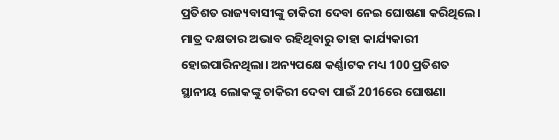ପ୍ରତିଶତ ରାଜ୍ୟବାସୀଙ୍କୁ ଚାକିରୀ ଦେବା ନେଇ ଘୋଷଣା କରିଥିଲେ। ମାତ୍ର ଦକ୍ଷତାର ଅଭାବ ରହିଥିବାରୁ ତାହା କାର୍ଯ୍ୟକାରୀ ହୋଇପାରିନଥିଲା। ଅନ୍ୟପକ୍ଷେ କର୍ଣ୍ଣାଟକ ମଧ୍ୟ 100 ପ୍ରତିଶତ ସ୍ଥାନୀୟ ଲୋକଙ୍କୁ ଚାକିରୀ ଦେବା ପାଇଁ 2016ରେ ଘୋଷଣା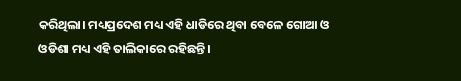କରିଥିଲା। ମଧ୍ୟପ୍ରଦେଶ ମଧ୍ୟ ଏହି ଧାଡିରେ ଥିବା ବେଳେ ଗୋଆ ଓ ଓଡିଶା ମଧ୍ୟ ଏହି ତାଲିକାରେ ରହିଛନ୍ତି।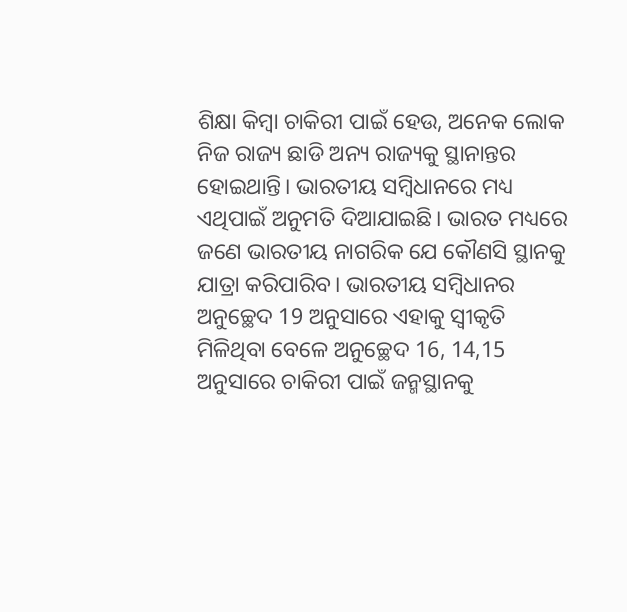ଶିକ୍ଷା କିମ୍ବା ଚାକିରୀ ପାଇଁ ହେଉ, ଅନେକ ଲୋକ ନିଜ ରାଜ୍ୟ ଛାଡି ଅନ୍ୟ ରାଜ୍ୟକୁ ସ୍ଥାନାନ୍ତର ହୋଇଥାନ୍ତି। ଭାରତୀୟ ସମ୍ବିଧାନରେ ମଧ୍ୟ ଏଥିପାଇଁ ଅନୁମତି ଦିଆଯାଇଛି। ଭାରତ ମଧ୍ୟରେ ଜଣେ ଭାରତୀୟ ନାଗରିକ ଯେ କୌଣସି ସ୍ଥାନକୁ ଯାତ୍ରା କରିପାରିବ। ଭାରତୀୟ ସମ୍ବିଧାନର ଅନୁଚ୍ଛେଦ 19 ଅନୁସାରେ ଏହାକୁ ସ୍ବୀକୃତି ମିଳିଥିବା ବେଳେ ଅନୁଚ୍ଛେଦ 16, 14,15 ଅନୁସାରେ ଚାକିରୀ ପାଇଁ ଜନ୍ମସ୍ଥାନକୁ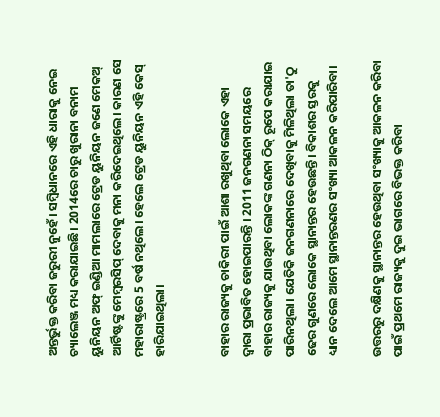ଅନ୍ତର୍ଭୁକ୍ତ କରିବା ଜରୁରୀ ନୁହେଁ। ସମ୍ବିଧାନରେ ଏହି ଧାରାକୁ ନେଇ ଚ୍ୟାଲେଞ୍ଜ ମଧ୍ୟ କରାଯାଇଛି। 2014ରେ ଚାରୁ ଖୁରାନା ବନାମ ୟୁନିୟନ ଅଫ୍ ଇଣ୍ଡିଆ ମାମଲାରେ ଟ୍ରେଡ ୟୁନିୟନ ଜଣେ ମେକଅ୍ ଆର୍ଟିଷ୍ଟଙ୍କୁ ମେମ୍ବରସିପ୍ ଦେବାକୁ ମନା କରିଦେଇଥିଲେ। କାରଣ ସେ ମହାରାଷ୍ଟ୍ରରେ 5 ବର୍ଷ ନଥିଲେ। ହେଲେ ଟ୍ରେଡ ୟୁନିୟନ ଏହି କେସ୍ ହାରିଯାଇଥିଲା।


ବାହାର ରାଜ୍ୟକୁ ଚାକିରୀ ପାଇଁ ଆଶା ରଖୁଥିବା ଲୋକେ ଏହା ଦ୍ବାରା ପ୍ରଭାବିତ ହୋଇପାରନ୍ତି । 2011 ଜନଗଣନା ସମୟରେ ବାହାର ରାଜ୍ୟକୁ ଯାଉଥିବା ଲୋକଙ୍କ ଗଣନା ଠିକ୍ ରୂପେ କରାଯାଇ ପାରିନଥିଲା। ଯେତିକି ଜନଗଣନାରେ ଦେଖିବାକୁ ମିଳିଥିଲା ତା'ଠୁ ଢେର ଗୁଣରେ ଲୋକେ ସ୍ଥାନାନ୍ତର ହେଉଛନ୍ତି। ବିକାଶର ସ୍ତରକୁ ଧ୍ୟାନ ଦେଲେ ଆମେ ସ୍ଥାନାନ୍ତରଣର ସଂଖ୍ୟା ଆକଳନ କରିପାରିବା।

ଉତ୍ତରରୁ ଦକ୍ଷିଣକୁ ସ୍ଥାନାନ୍ତର ହେଉଥିବା ସଂଖ୍ୟାକୁ ଆକଳନ କରିବା ପାଇଁ ପ୍ରଥମେ ରାଜ୍ୟକୁ ଦୁଇ ଭାଗରେ ବିଭକ୍ତ କରିବା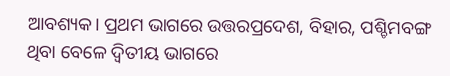ଆବଶ୍ୟକ। ପ୍ରଥମ ଭାଗରେ ଉତ୍ତରପ୍ରଦେଶ, ବିହାର, ପଶ୍ଚିମବଙ୍ଗ ଥିବା ବେଳେ ଦ୍ବିତୀୟ ଭାଗରେ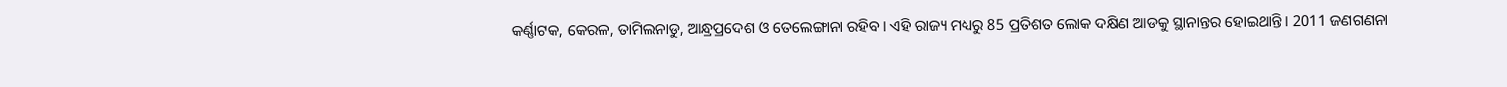କର୍ଣ୍ଣାଟକ, କେରଳ, ତାମିଲନାଡୁ, ଆନ୍ଧ୍ରପ୍ରଦେଶ ଓ ତେଲେଙ୍ଗାନା ରହିବ। ଏହି ରାଜ୍ୟ ମଧ୍ୟରୁ 85 ପ୍ରତିଶତ ଲୋକ ଦକ୍ଷିଣ ଆଡକୁ ସ୍ଥାନାନ୍ତର ହୋଇଥାନ୍ତି। 2011 ଜଣଗଣନା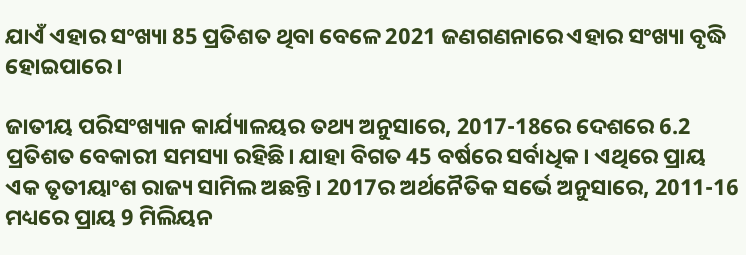ଯାଏଁ ଏହାର ସଂଖ୍ୟା 85 ପ୍ରତିଶତ ଥିବା ବେଳେ 2021 ଜଣଗଣନାରେ ଏହାର ସଂଖ୍ୟା ବୃଦ୍ଧି ହୋଇପାରେ।

ଜାତୀୟ ପରିସଂଖ୍ୟାନ କାର୍ଯ୍ୟାଳୟର ତଥ୍ୟ ଅନୁସାରେ, 2017-18ରେ ଦେଶରେ 6.2 ପ୍ରତିଶତ ବେକାରୀ ସମସ୍ୟା ରହିଛି। ଯାହା ବିଗତ 45 ବର୍ଷରେ ସର୍ବାଧିକ। ଏଥିରେ ପ୍ରାୟ ଏକ ତୃତୀୟାଂଶ ରାଜ୍ୟ ସାମିଲ ଅଛନ୍ତି। 2017ର ଅର୍ଥନୈତିକ ସର୍ଭେ ଅନୁସାରେ, 2011-16 ମଧ୍ୟରେ ପ୍ରାୟ 9 ମିଲିୟନ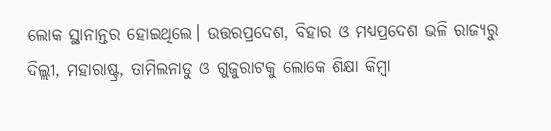ଲୋକ ସ୍ଥାନାନ୍ତର ହୋଇଥିଲେ। ଉତ୍ତରପ୍ରଦେଶ, ବିହାର ଓ ମଧ୍ୟପ୍ରଦେଶ ଭଳି ରାଜ୍ୟରୁ ଦିଲ୍ଲୀ, ମହାରାଷ୍ଟ୍ର, ତାମିଲନାଡୁ ଓ ଗୁଜୁରାଟକୁ ଲୋକେ ଶିକ୍ଷା କିମ୍ବା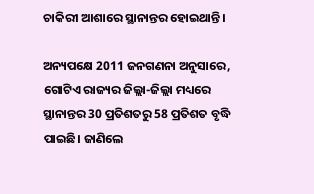ଚାକିରୀ ଆଶାରେ ସ୍ଥାନାନ୍ତର ହୋଇଥାନ୍ତି।

ଅନ୍ୟପକ୍ଷେ 2011 ଜନଗଣନା ଅନୁସାରେ, ଗୋଟିଏ ରାଜ୍ୟର ଜିଲ୍ଲା-ଜିଲ୍ଲା ମଧ୍ୟରେ ସ୍ଥାନାନ୍ତର 30 ପ୍ରତିଶତରୁ 58 ପ୍ରତିଶତ ବୃଦ୍ଧି ପାଇଛି। ଜାଣିଲେ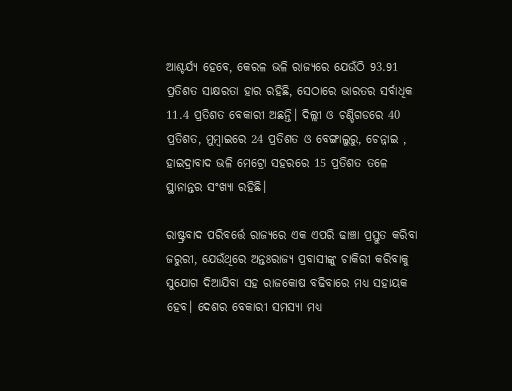ଆଶ୍ଚର୍ଯ୍ୟ ହେବେ, କେରଳ ଭଳି ରାଜ୍ୟରେ ଯେଉଁଠି 93.91 ପ୍ରତିଶତ ସାକ୍ଷରତା ହାର ରହିଛି, ସେଠାରେ ଭାରତର ସର୍ବାଧିକ 11.4 ପ୍ରତିଶତ ବେକାରୀ ଅଛନ୍ତି। ଦିଲ୍ଲୀ ଓ ଚଣ୍ଡିଗଡରେ 40 ପ୍ରତିଶତ, ମୁମ୍ବାଇରେ 24 ପ୍ରତିଶତ ଓ ବେଙ୍ଗାଲୁରୁ, ଚେନ୍ନାଇ , ହାଇଦ୍ରାବାଦ ଭଳି ମେଟ୍ରୋ ସହରରେ 15 ପ୍ରତିଶତ ତଳେ ସ୍ଥାନାନ୍ତର ସଂଖ୍ୟା ରହିଛି।

ରାଷ୍ଟ୍ରବାଦ ପରିବର୍ତ୍ତେ ରାଜ୍ୟରେ ଏକ ଏପରି ଢାଞ୍ଚା ପ୍ରସ୍ତୁତ କରିବା ଜରୁରୀ, ଯେଉଁଥିରେ ଅନ୍ତଃରାଜ୍ୟ ପ୍ରବାସୀଙ୍କୁ ଚାକିରୀ କରିବାକୁ ସୁଯୋଗ ଦିଆଯିବା ସହ ରାଜକୋଷ ବଢିବାରେ ମଧ୍ୟ ସହାୟକ ହେବ। ଦେଶର ବେକାରୀ ସମସ୍ୟା ମଧ୍ୟ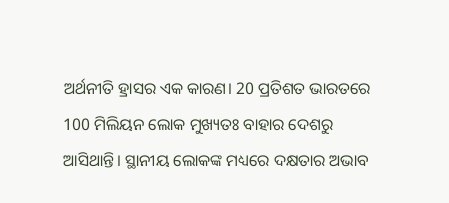ଅର୍ଥନୀତି ହ୍ରାସର ଏକ କାରଣ। 20 ପ୍ରତିଶତ ଭାରତରେ 100 ମିଲିୟନ ଲୋକ ମୁଖ୍ୟତଃ ବାହାର ଦେଶରୁ ଆସିଥାନ୍ତି। ସ୍ଥାନୀୟ ଲୋକଙ୍କ ମଧ୍ୟରେ ଦକ୍ଷତାର ଅଭାବ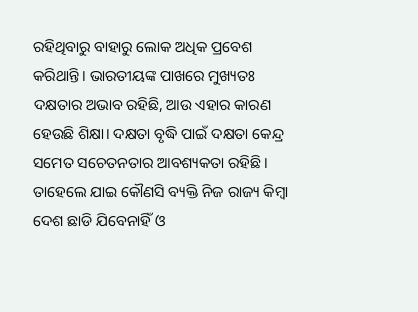ରହିଥିବାରୁ ବାହାରୁ ଲୋକ ଅଧିକ ପ୍ରବେଶ କରିଥାନ୍ତି। ଭାରତୀୟଙ୍କ ପାଖରେ ମୁଖ୍ୟତଃ ଦକ୍ଷତାର ଅଭାବ ରହିଛି, ଆଉ ଏହାର କାରଣ ହେଉଛି ଶିକ୍ଷା। ଦକ୍ଷତା ବୃଦ୍ଧି ପାଇଁ ଦକ୍ଷତା କେନ୍ଦ୍ର ସମେତ ସଚେତନତାର ଆବଶ୍ୟକତା ରହିଛି । ତାହେଲେ ଯାଇ କୌଣସି ବ୍ୟକ୍ତି ନିଜ ରାଜ୍ୟ କିମ୍ବା ଦେଶ ଛାଡି ଯିବେନାହିଁ ଓ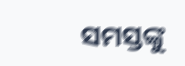ସମସ୍ତଙ୍କୁ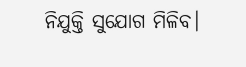ନିଯୁକ୍ତି ସୁଯୋଗ ମିଳିବ।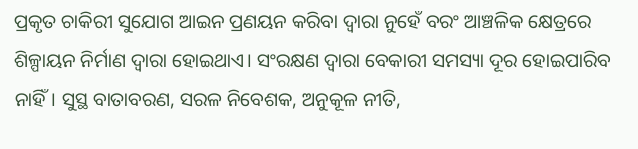ପ୍ରକୃତ ଚାକିରୀ ସୁଯୋଗ ଆଇନ ପ୍ରଣୟନ କରିବା ଦ୍ବାରା ନୁହେଁ ବରଂ ଆଞ୍ଚଳିକ କ୍ଷେତ୍ରରେ ଶିଳ୍ପାୟନ ନିର୍ମାଣ ଦ୍ବାରା ହୋଇଥାଏ। ସଂରକ୍ଷଣ ଦ୍ବାରା ବେକାରୀ ସମସ୍ୟା ଦୂର ହୋଇପାରିବ ନାହିଁ। ସୁସ୍ଥ ବାତାବରଣ, ସରଳ ନିବେଶକ, ଅନୁକୂଳ ନୀତି,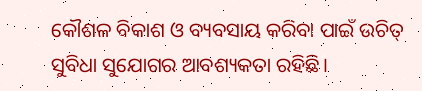କୌଶଳ ବିକାଶ ଓ ବ୍ୟବସାୟ କରିବା ପାଇଁ ଉଚିତ୍ ସୁବିଧା ସୁଯୋଗର ଆବଶ୍ୟକତା ରହିଛି।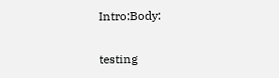Intro:Body:

testing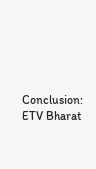Conclusion:
ETV Bharat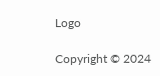Logo

Copyright © 2024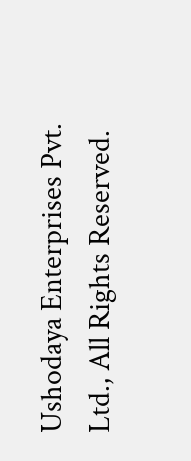Ushodaya Enterprises Pvt. Ltd., All Rights Reserved.